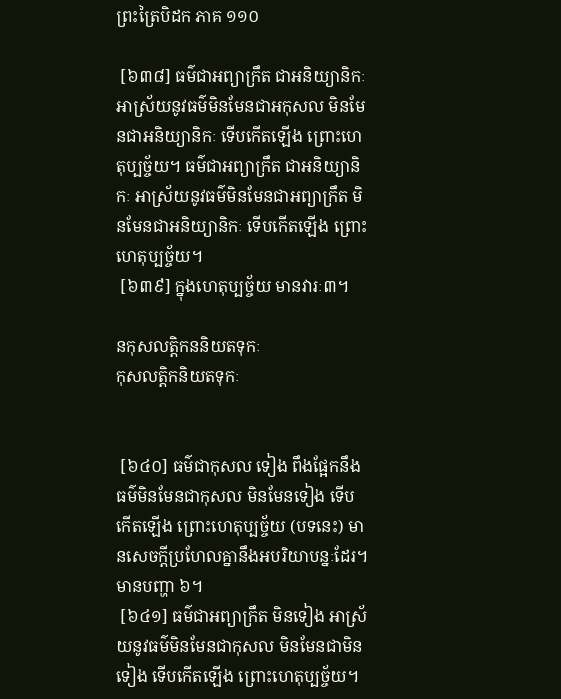ព្រះត្រៃបិដក ភាគ ១១០

 [៦៣៨] ធម៌ជាអព្យាក្រឹត ជាអនិយ្យានិកៈ អាស្រ័យនូវធម៌មិនមែនជាអកុសល មិនមែនជាអនិយ្យានិកៈ ទើបកើតឡើង ព្រោះហេតុប្បច្ច័យ។ ធម៌ជាអព្យាក្រឹត ជាអនិយ្យានិកៈ អាស្រ័យនូវធម៌មិនមែនជាអព្យាក្រឹត មិនមែនជាអនិយ្យានិកៈ ទើបកើតឡើង ព្រោះហេតុប្បច្ច័យ។
 [៦៣៩] ក្នុងហេតុប្បច្ច័យ មានវារៈ៣។

នកុសលត្តិកននិយតទុកៈ
កុសលត្តិកនិយតទុកៈ


 [៦៤០] ធម៌ជាកុសល ទៀង ពឹងផ្អែកនឹងធម៌មិនមែនជាកុសល មិនមែនទៀង ទើបកើតឡើង ព្រោះហេតុប្បច្ច័យ (បទនេះ) មានសេចក្តីប្រហែលគ្នានឹងអបរិយាបន្នៈដែរ។ មានបញ្ហា ៦។
 [៦៤១] ធម៌ជាអព្យាក្រឹត មិនទៀង អាស្រ័យនូវធម៌មិនមែនជាកុសល មិនមែនជាមិនទៀង ទើបកើតឡើង ព្រោះហេតុប្បច្ច័យ។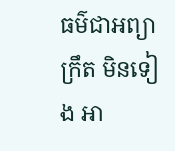ធម៌ជាអព្យាក្រឹត មិនទៀង អា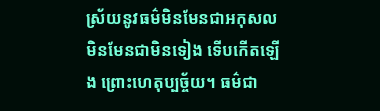ស្រ័យនូវធម៌មិនមែនជាអកុសល មិនមែនជាមិនទៀង ទើបកើតឡើង ព្រោះហេតុប្បច្ច័យ។ ធម៌ជា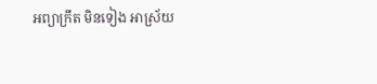អព្យាក្រឹត មិនទៀង អាស្រ័យ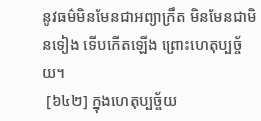នូវធម៌មិនមែនជាអព្យាក្រឹត មិនមែនជាមិនទៀង ទើបកើតឡើង ព្រោះហេតុប្បច្ច័យ។
 [៦៤២] ក្នុងហេតុប្បច្ច័យ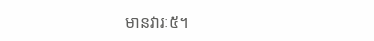មានវារៈ៥។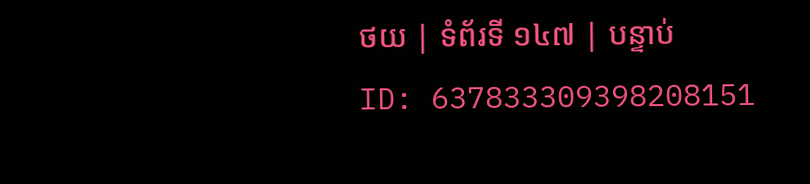ថយ | ទំព័រទី ១៤៧ | បន្ទាប់
ID: 637833309398208151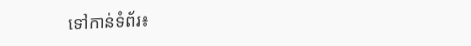ទៅកាន់ទំព័រ៖